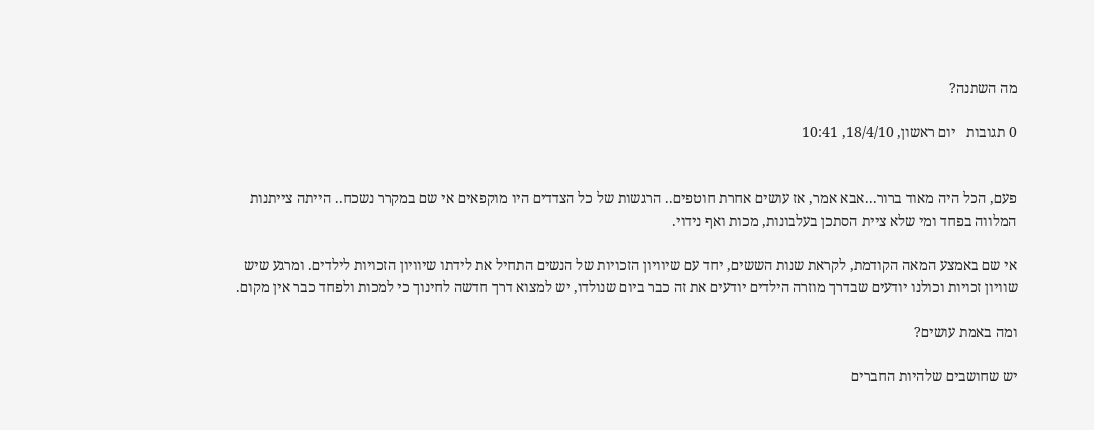מה השתנה?

0 תגובות   יום ראשון, 18/4/10, 10:41


פעם, הכל היה מאוד ברור...אבא אמר, אז עושים אחרת חוטפים.. הרגשות של כל הצדדים היו מוקפאים אי שם במקרר נשכח.. הייתה צייתנות המלווה בפחד ומי שלא ציית הסתכן בעלבונות, מכות ואף נידוי.

אי שם באמצע המאה הקודמת, לקראת שנות הששים, יחד עם שיוויון הזכויות של הנשים התחיל את לידתו שיוויון הזכויות לילדים. ומרגע שיש שוויון זכויות וכולנו יודעים שבדרך מוזרה הילדים יודעים את זה כבר ביום שנולדו, יש למצוא דרך חדשה לחינוך כי למכות ולפחד כבר אין מקום.

ומה באמת עושים?

יש שחושבים שלהיות החברים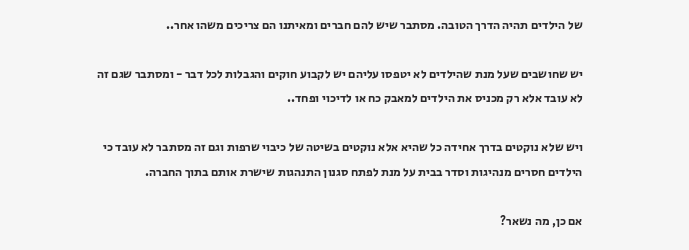של הילדים תהיה הדרך הטובה. מסתבר שיש להם חברים ומאיתנו הם צריכים משהו אחר..

יש שחושבים שעל מנת שהילדים לא יטפסו עליהם יש לקבוע חוקים והגבלות לכל דבר - ומסתבר שגם זה לא עובד אלא רק מכניס את הילדים למאבק כח או לדיכוי ופחד..

ויש שלא נוקטים בדרך אחידה כל שהיא אלא נוקטים בשיטה של כיבוי שרפות וגם זה מסתבר לא עובד כי הילדים חסרים מנהיגות וסדר בבית על מנת לפתח סגנון התנהגות שישרת אותם בתוך החברה.

אם כן, מה נשאר?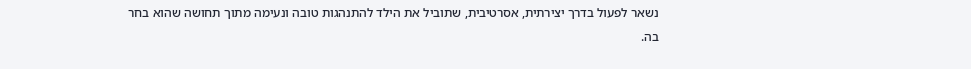נשאר לפעול בדרך יצירתית, אסרטיבית, שתוביל את הילד להתנהגות טובה ונעימה מתוך תחושה שהוא בחר בה.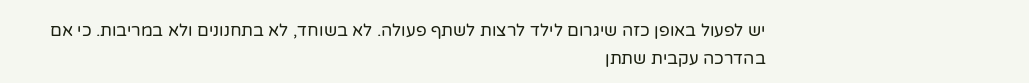יש לפעול באופן כזה שיגרום לילד לרצות לשתף פעולה. לא בשוחד, לא בתחנונים ולא במריבות. כי אם בהדרכה עקבית שתתן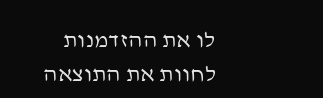לו את ההזדמנות לחוות את התוצאה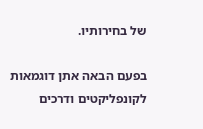של בחירותיו.

בפעם הבאה אתן דוגמאות לקונפליקטים ודרכים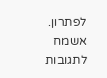לפתרון. אשמח לתגובות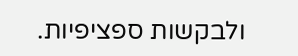ולבקשות ספציפיות.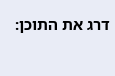דרג את התוכן: